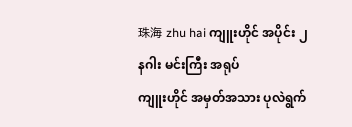珠海 zhu hai ကျူးဟိုင် အပိုင်း ၂
နဂါး မင်းကြီး အရုပ်
ကျူးဟိုင် အမှတ်အသား ပုလဲရွက်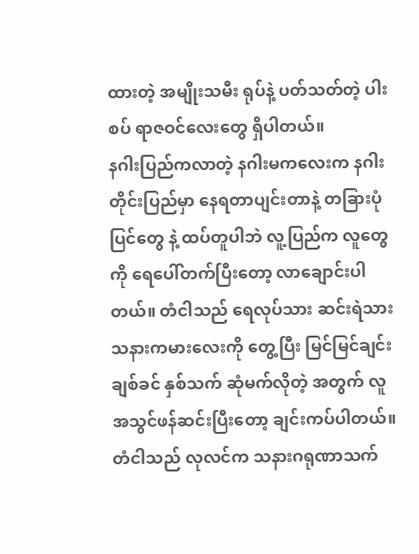ထားတဲ့ အမျိုးသမီး ရုပ်နဲ့ ပတ်သတ်တဲ့ ပါးစပ် ရာဇဝင်လေးတွေ ရှိပါတယ်။
နဂါးပြည်ကလာတဲ့ နဂါးမကလေးက နဂါးတိုင်းပြည်မှာ နေရတာပျင်းတာနဲ့ တခြားပုံပြင်တွေ နဲ့ ထပ်တူပါဘဲ လူ့ပြည်က လူတွေကို ရေပေါ်တက်ပြီးတော့ လာချောင်းပါတယ်။ တံငါသည် ရေလုပ်သား ဆင်းရဲသား သနားကမားလေးကို တွေ့ပြီး မြင်မြင်ချင်း ချစ်ခင် နှစ်သက် ဆုံမက်လိုတဲ့ အတွက် လူအသွင်ဖန်ဆင်းပြီးတော့ ချင်းကပ်ပါတယ်။ တံငါသည် လုလင်က သနားဂရုဏာသက်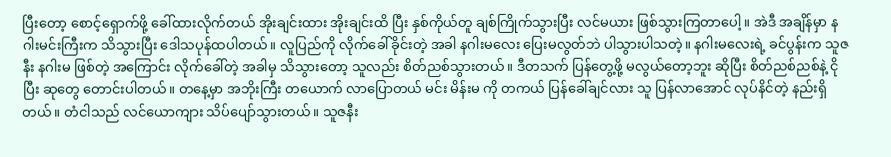ပြီးတော့ စောင့်ရှောက်ဖို့ ခေါ်ထားလိုက်တယ် အိုးချင်းထား အိုးချင်းထိ ပြီး နှစ်ကိုယ်တူ ချစ်ကြိုက်သွားပြီး လင်မယား ဖြစ်သွားကြတာပေါ့။ အဲဒီ အချိန်မှာ နဂါးမင်းကြီးက သိသွားပြီး ဒေါသပုန်ထပါတယ်။ လူပြည်ကို လိုက်ခေါ်ခိုင်းတဲ့ အခါ နဂါးမလေး ပြေးမလွတ်ဘဲ ပါသွားပါသတဲ့။ နဂါးမလေးရဲ့ ခင်ပွန်းက သူဇနီး နဂါးမ ဖြစ်တဲ့ အကြောင်း လိုက်ခေါ်တဲ့ အခါမှ သိသွားတော့ သူလည်း စိတ်ညစ်သွားတယ်။ ဒီတသက် ပြန်တွေ့ဖို့ မလွယ်တော့ဘူး ဆိုပြီး စိတ်ညစ်ညစ်နဲ့ ငိုပြီး ဆုတွေ တောင်းပါတယ်။ တနေ့မှာ အဘိုးကြီး တယောက် လာပြောတယ် မင်း မိန်းမ ကို တကယ် ပြန်ခေါ်ချင်လား သူ ပြန်လာအောင် လုပ်နိင်တဲ့ နည်းရှိတယ်။ တံငါသည် လင်ယောကျား သိပ်ပျော်သွားတယ်။ သူဇနီး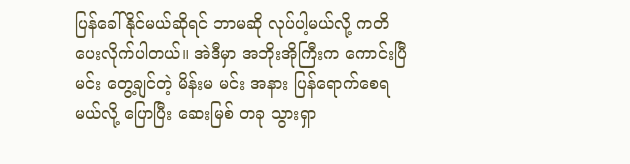ပြန်ခေါ်နိုင်မယ်ဆိုရင် ဘာမဆို လုပ်ပါ့မယ်လို့ ကတိပေးလိုက်ပါတယ်။ အဲဒီမှာ အဘိုးအိုကြီးက ကောင်းပြီ မင်း တွေ့ချင်တဲ့ မိန်းမ မင်း အနား ပြန်ရောက်စေရမယ်လို့ ပြောပြီး ဆေးမြစ် တခု သွားရှာ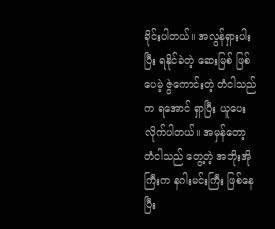ခိုင်းပါတယ်။ အလွန်ရှားပါးပြီး ရနိုင်ခဲတဲ့ ဆေးမြစ် ဖြစ်ပေမဲ့ ဇွဲကောင်းတဲ့ တံငါသည်က ရအောင် ရှာပြီး ယူပေးလိုက်ပါတယ်။ အမှန်တော့ တံငါသည် တွေ့တဲ့ အဘိုးအိုကြီးက နဂါးမင်းကြီး ဖြစ်နေပြီး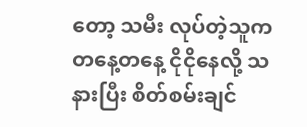တော့ သမီး လုပ်တဲ့သူက တနေ့တနေ့ ငိုငိုနေလို့ သနားပြီး စိတ်စမ်းချင်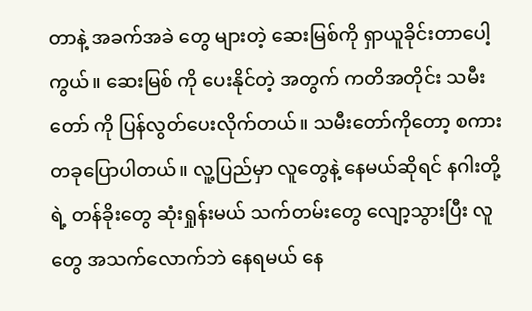တာနဲ့ အခက်အခဲ တွေ များတဲ့ ဆေးမြစ်ကို ရှာယူခိုင်းတာပေါ့ကွယ်။ ဆေးမြစ် ကို ပေးနိုင်တဲ့ အတွက် ကတိအတိုင်း သမီးတော် ကို ပြန်လွတ်ပေးလိုက်တယ်။ သမီးတော်ကိုတော့ စကားတခုပြောပါတယ်။ လူ့ပြည်မှာ လူတွေနဲ့ နေမယ်ဆိုရင် နဂါးတို့ရဲ့ တန်ခိုးတွေ ဆုံးရှုန်းမယ် သက်တမ်းတွေ လျော့သွားပြီး လူတွေ အသက်လောက်ဘဲ နေရမယ် နေ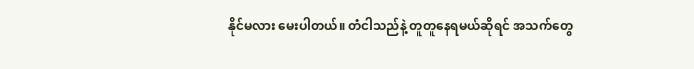နိုင်မလား မေးပါတယ်။ တံငါသည်နဲ့ တူတူနေရမယ်ဆိုရင် အသက်တွေ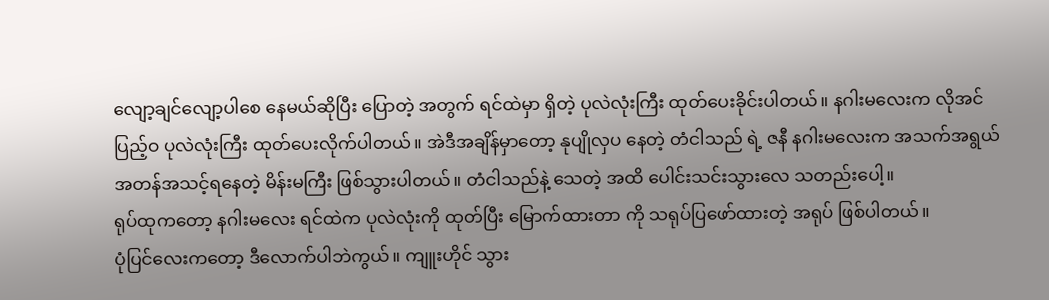လျော့ချင်လျော့ပါစေ နေမယ်ဆိုပြီး ပြောတဲ့ အတွက် ရင်ထဲမှာ ရှိတဲ့ ပုလဲလုံးကြီး ထုတ်ပေးခိုင်းပါတယ်။ နဂါးမလေးက လိုအင်ပြည့်ဝ ပုလဲလုံးကြီး ထုတ်ပေးလိုက်ပါတယ်။ အဲဒီအချိန်မှာတော့ နုပျိုလှပ နေတဲ့ တံငါသည် ရဲ့ ဇနီ နဂါးမလေးက အသက်အရွယ် အတန်အသင့်ရနေတဲ့ မိန်းမကြီး ဖြစ်သွားပါတယ်။ တံငါသည်နဲ့ သေတဲ့ အထိ ပေါင်းသင်းသွားလေ သတည်းပေါ့။
ရုပ်ထုကတော့ နဂါးမလေး ရင်ထဲက ပုလဲလုံးကို ထုတ်ပြီး မြောက်ထားတာ ကို သရုပ်ပြဖော်ထားတဲ့ အရုပ် ဖြစ်ပါတယ်။
ပုံပြင်လေးကတော့ ဒီလောက်ပါဘဲကွယ်။ ကျူးဟိုင် သွား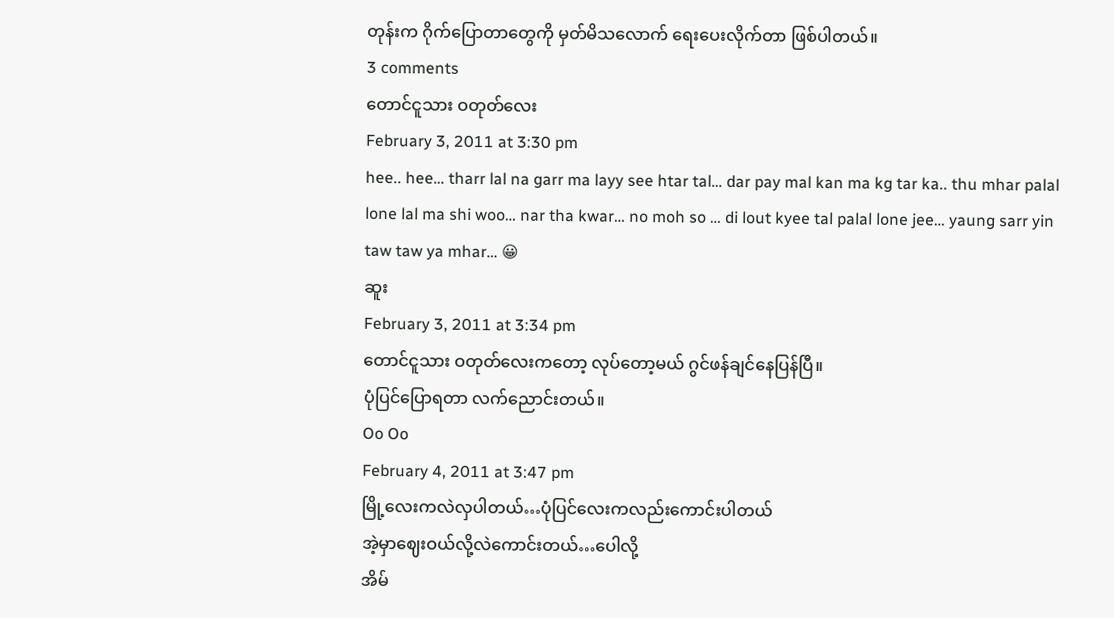တုန်းက ဂိုက်ပြောတာတွေကို မှတ်မိသလောက် ရေးပေးလိုက်တာ ဖြစ်ပါတယ်။
3 comments
တောင်ငူသား ဝတုတ်လေး
February 3, 2011 at 3:30 pm
hee.. hee… tharr lal na garr ma layy see htar tal… dar pay mal kan ma kg tar ka.. thu mhar palal lone lal ma shi woo… nar tha kwar… no moh so … di lout kyee tal palal lone jee… yaung sarr yin taw taw ya mhar… 😀
ဆူး
February 3, 2011 at 3:34 pm
တောင်ငူသား ဝတုတ်လေးကတော့ လုပ်တော့မယ် ဂွင်ဖန်ချင်နေပြန်ပြီ။
ပုံပြင်ပြောရတာ လက်ညောင်းတယ်။
Oo Oo
February 4, 2011 at 3:47 pm
မြို့လေးကလဲလှပါတယ်…ပုံပြင်လေးကလည်းကောင်းပါတယ်
အဲ့မှာဈေးဝယ်လို့လဲကောင်းတယ်…ပေါလို့
အိမ်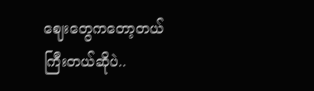ဈေးတွေကတော့တယ်ကြီးတယ်ဆိုပဲ..